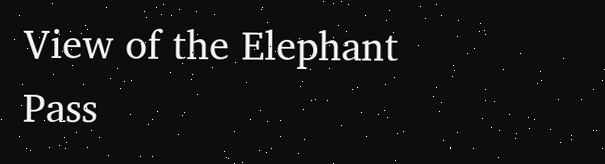View of the Elephant Pass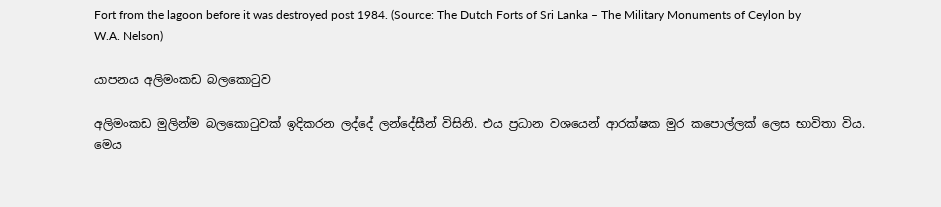Fort from the lagoon before it was destroyed post 1984. (Source: The Dutch Forts of Sri Lanka – The Military Monuments of Ceylon by W.A. Nelson)

යාපනය අලිමංකඩ බලකොටුව

අලිමංකඩ මුලින්ම බලකොටුවක් ඉදිකරන ලද්දේ ලන්දේසීන් විසිනි. එය ප්‍රධාන වශයෙන් ආරක්ෂක මුර කපොල්ලක් ලෙස භාවිතා විය. මෙය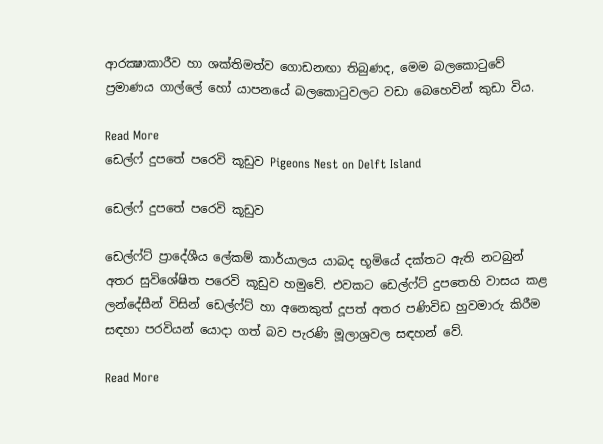ආරක්‍ෂාකාරීව හා ශක්තිමත්ව ගොඩනඟා තිබුණද, මෙම බලකොටුවේ ප්‍රමාණය ගාල්ලේ හෝ යාපනයේ බලකොටුවලට වඩා බෙහෙවින් කුඩා විය.

Read More
ඩෙල්ෆ් දුපතේ පරෙවි කූඩුව Pigeons Nest on Delft Island

ඩෙල්ෆ් දුපතේ පරෙවි කූඩුව

ඩෙල්ෆ්ට්‌ ප්‍රාදේශීය ලේකම්‌ කාර්යාලය යාබද භූමියේ දක්තට ඇති නටබුන්‌ අතර සුවිශේෂිත පරෙවි කූඩුව හමුවේ. එවකට ඩෙල්ෆ්ට්‌ දුපතෙහි වාසය කළ ලන්දේසීන්‌ විසින්‌ ඩෙල්ෆ්ට්‌ හා අනෙකුත්‌ දූපත්‌ අතර පණිවිඩ හුවමාරු කිරීම සඳහා පරවියන්‌ යොදා ගත්‌ බව පැරණි මූලාශ්‍රවල සඳහන්‌ වේ.

Read More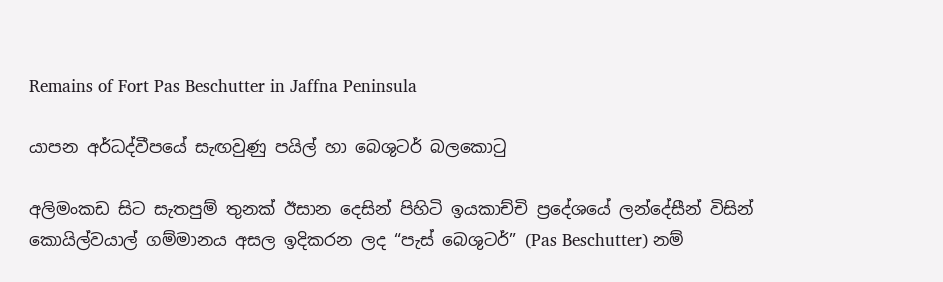Remains of Fort Pas Beschutter in Jaffna Peninsula

යාපන අර්ධද්වීපයේ සැඟවුණු පයිල් හා බෙශුටර් බලකොටු

අලිමංකඩ සිට සැතපුම් තුනක් ඊසාන දෙසින් පිහිටි ඉයකාච්චි ප්‍රදේශයේ ලන්දේසීන් විසින් කොයිල්වයාල් ගම්මානය අසල ඉදිකරන ලද “පැස් බෙශුටර්” (Pas Beschutter) නම්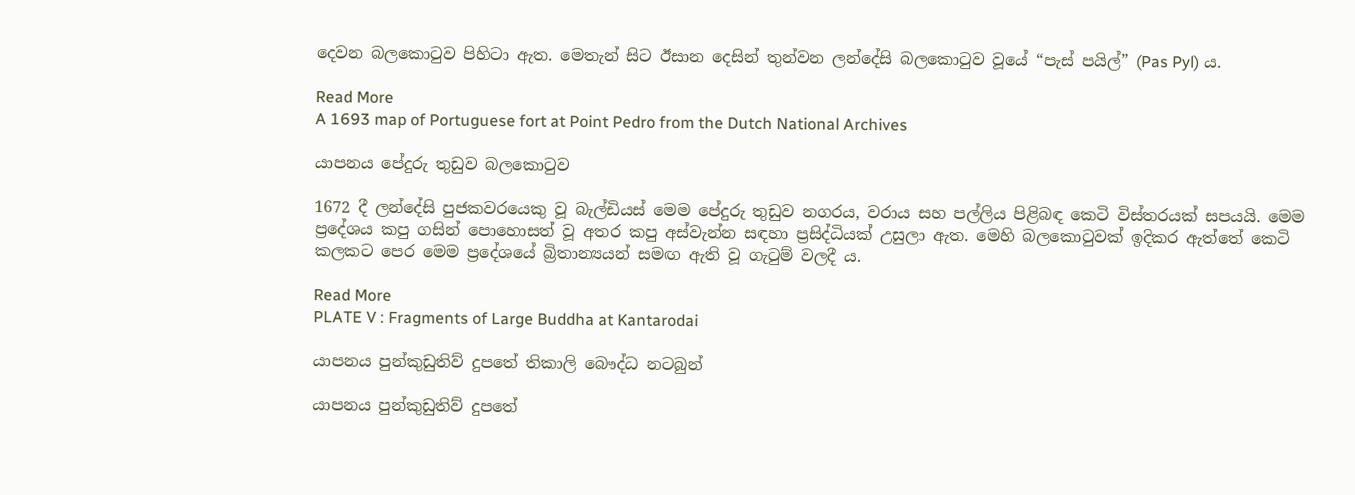දෙවන බලකොටුව පිහිටා ඇත. මෙතැන් සිට ඊසාන දෙසින් තුන්වන ලන්දේසි බලකොටුව වූයේ “පැස් පයිල්” (Pas Pyl) ය.

Read More
A 1693 map of Portuguese fort at Point Pedro from the Dutch National Archives

යාපනය පේදුරු තුඩුව බලකොටුව

1672 දී ලන්දේසි පුජකවරයෙකු වූ බැල්ඩියස් මෙම පේදුරු තුඩුව නගරය, වරාය සහ පල්ලිය පිළිබඳ කෙටි විස්තරයක් සපයයි. මෙම ප්‍රදේශය කපු ගසින් පොහොසත් වූ අතර කපු අස්වැන්න සඳහා ප්‍රසිද්ධියක් උසුලා ඇත. මෙහි බලකොටුවක් ඉදිකර ඇත්තේ කෙටි කලකට පෙර මෙම ප්‍රදේශයේ බ්‍රිතාන්‍යයන් සමඟ ඇති වූ ගැටුම් වලදී ය.

Read More
PLATE V : Fragments of Large Buddha at Kantarodai

යාපනය පුන්කුඩුතිව් දුපතේ තිකාලි බෞද්ධ නටබුන්

යාපනය පුන්කුඩුතිව් දුපතේ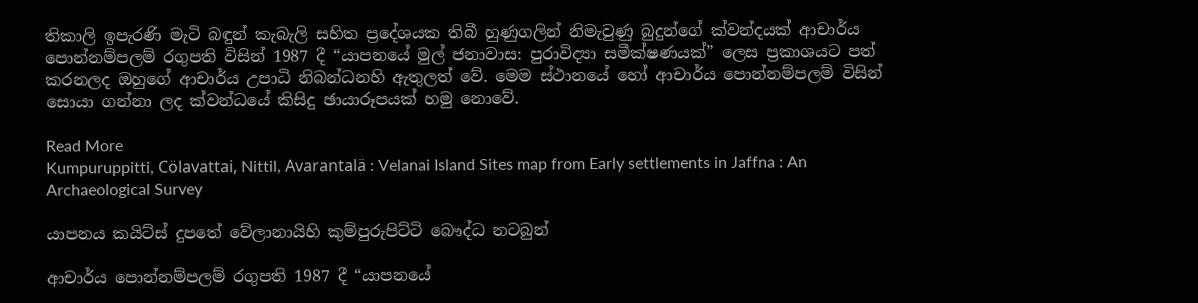තිකාලි ඉපැරණි මැටි බඳුන් කැබැලි සහිත ප්‍රදේශයක තිබී හුණුගලින් නිමැවුණු බුදුන්ගේ ක්වන්දයක් ආචාර්ය පොන්නම්පලම් රගුපති විසින් 1987 දී “යාපනයේ මුල් ජනාවාස: පුරාවිද්‍යා සමීක්ෂණයක්” ලෙස ප්‍රකාශයට පත් කරනලද ඔහුගේ ආචාර්ය උපාධි නිබන්ධනහි ඇතුලත් වේ. මෙම ස්ථානයේ හෝ ආචාර්ය පොන්නම්පලම් විසින් සොයා ගන්නා ලද ක්වන්ධයේ කිසිදු ඡායාරූපයක් හමු නොවේ.

Read More
Kumpuruppitti, Cölavattai, Nittil, Avarantalä : Velanai Island Sites map from Early settlements in Jaffna : An Archaeological Survey

යාපනය කයිට්ස් දුපතේ වේලානායිහි කුම්පුරුපිට්ටි බෞද්ධ නටබුන්

ආචාර්ය පොන්නම්පලම් රගුපති 1987 දී “යාපනයේ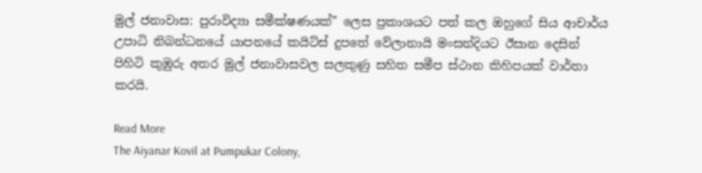මුල් ජනාවාස: පුරාවිද්‍යා සමීක්ෂණයක්” ලෙස ප්‍රකාශයට පත් කල ඔහුගේ සිය ආචාර්ය උපාධි නිබන්ධනයේ යාපනයේ කයිට්ස් දුපතේ වේලානායි මංසන්දියට ඊසාන දෙසින් පිහිටි කුඹුරු අතර මුල් ජනාවාසවල සලකුණු සහිත සමීප ස්ථාන කිහිපයක් වාර්තා කරයි.

Read More
The Aiyanar Kovil at Pumpukar Colony,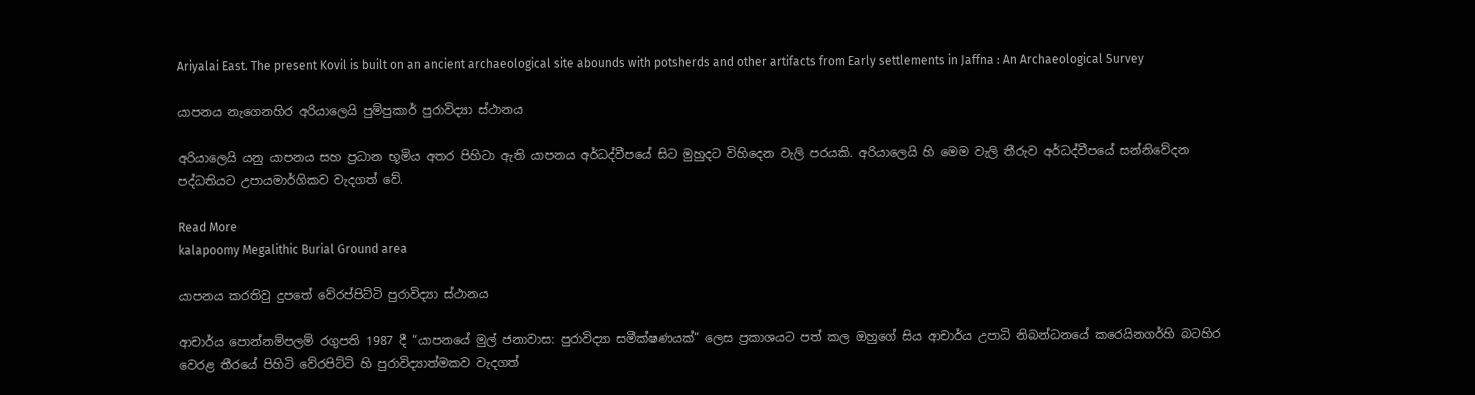Ariyalai East. The present Kovil is built on an ancient archaeological site abounds with potsherds and other artifacts from Early settlements in Jaffna : An Archaeological Survey

යාපනය නැගෙනහිර අරියාලෙයි පුම්පුකාර් පුරාවිද්‍යා ස්ථානය

අරියාලෙයි යනු යාපනය සහ ප්‍රධාන භූමිය අතර පිහිටා ඇති යාපනය අර්ධද්වීපයේ සිට මුහුදට විහිදෙන වැලි පරයකි. අරියාලෙයි හි මෙම වැලි තීරුව අර්ධද්වීපයේ සන්නිවේදන පද්ධතියට උපායමාර්ගිකව වැදගත් වේ.

Read More
kalapoomy Megalithic Burial Ground area

යාපනය කරතිවු දුපතේ වේරප්පිට්ටි පුරාවිද්‍යා ස්ථානය

ආචාර්ය පොන්නම්පලම් රගුපති 1987 දී “යාපනයේ මුල් ජනාවාස: පුරාවිද්‍යා සමීක්ෂණයක්” ලෙස ප්‍රකාශයට පත් කල ඔහුගේ සිය ආචාර්ය උපාධි නිබන්ධනයේ කරෙයිනගර්හි බටහිර වෙරළ තීරයේ පිහිටි වේරපිට්ටි හි පුරාවිද්‍යාත්මකව වැදගත්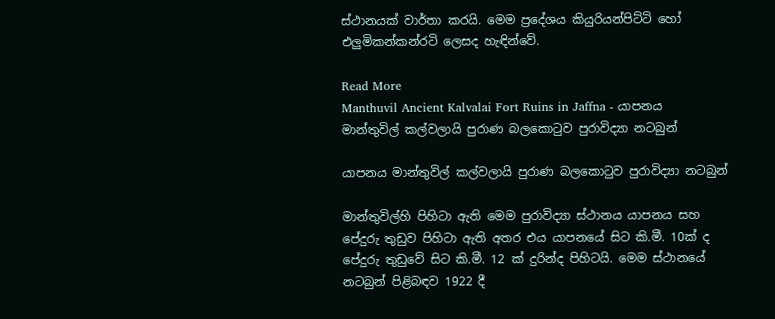ස්ථානයක් වාර්තා කරයි. මෙම ප්‍රදේශය කියුරියන්පිට්ටි හෝ එලුමිකන්කන්රටි ලෙසද හැඳින්වේ.

Read More
Manthuvil Ancient Kalvalai Fort Ruins in Jaffna - යාපනය මාන්තුවිල් කල්වලායි පුරාණ බලකොටුව පුරාවිද්‍යා නටබුන්

යාපනය මාන්තුවිල් කල්වලායි පුරාණ බලකොටුව පුරාවිද්‍යා නටබුන්

මාන්තුවිල්හි පිහිටා ඇති මෙම පුරාවිද්‍යා ස්ථානය යාපනය සහ පේදුරු තුඩුව පිහිටා ඇති අතර එය යාපනයේ සිට කි.මී. 10ක් ද පේදුරු තුඩුවේ සිට කි.මී. 12 ක් දුරින්ද පිහිටයි. මෙම ස්ථානයේ නටබුන් පිළිබඳව 1922 දී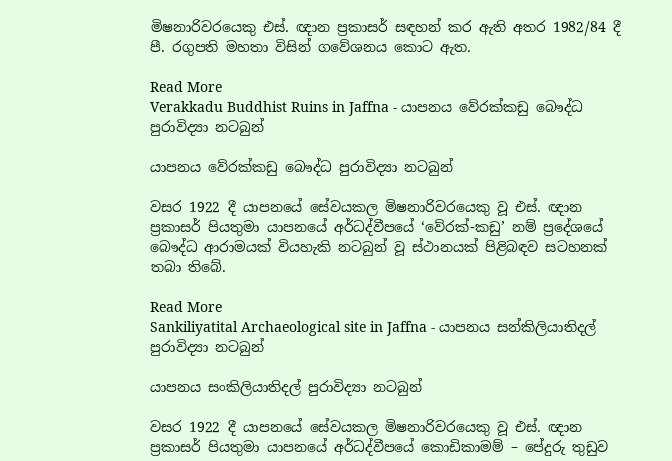මිෂනාරිවරයෙකු එස්. ඥාන ප්‍රකාසර් සඳහන් කර ඇති අතර 1982/84 දී පී. රගුපති මහතා විසින් ගවේශනය කොට ඇත.

Read More
Verakkadu Buddhist Ruins in Jaffna - යාපනය වේරක්කඩු බෞද්ධ පුරාවිද්‍යා නටබුන්

යාපනය වේරක්කඩු බෞද්ධ පුරාවිද්‍යා නටබුන්

වසර 1922 දී යාපනයේ සේවයකල මිෂනාරිවරයෙකු වූ එස්. ඥාන ප්‍රකාසර් පියතුමා යාපනයේ අර්ධද්වීපයේ ‘වේරක්-කඩු’ නම් ප්‍රදේශයේ බෞද්ධ ආරාමයක් වියහැකි නටබුන් වූ ස්ථානයක් පිළිබඳව සටහනක් තබා තිබේ.

Read More
Sankiliyatital Archaeological site in Jaffna - යාපනය සන්කිලියාතිදල් පුරාවිද්‍යා නටබුන්

යාපනය සංකිලියාතිදල් පුරාවිද්‍යා නටබුන්

වසර 1922 දී යාපනයේ සේවයකල මිෂනාරිවරයෙකු වූ එස්. ඥාන ප්‍රකාසර් පියතුමා යාපනයේ අර්ධද්වීපයේ කොඩිකාමම් – පේදුරු තුඩුව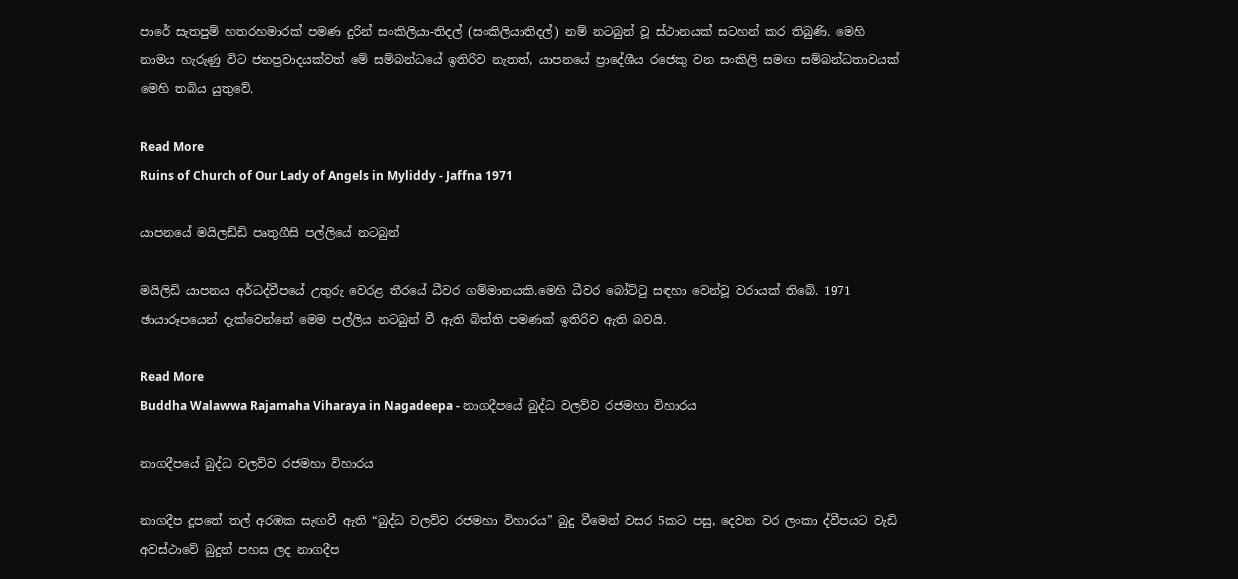පාරේ සැතපුම් හතරහමාරක් පමණ දුරින් සංකිලියා-තිදල් (සංකිලියාතිදල්) නම් නටබුන් වූ ස්ථානයක් සටහන් කර තිබුණි. මෙහි නාමය හැරුණු විට ජනප්‍රවාදයක්වත් මේ සම්බන්ධයේ ඉතිරිව නැතත්, යාපනයේ ප්‍රාදේශීය රජෙකු වන සංකිලි සමඟ සම්බන්ධතාවයක් මෙහි තබිය යුතුවේ.

Read More
Ruins of Church of Our Lady of Angels in Myliddy - Jaffna 1971

යාපනයේ මයිලඩ්ඩි පෘතුගීසි පල්ලියේ නටබුන්

මයිලිඩි යාපනය අර්ධද්වීපයේ උතුරු වෙරළ තීරයේ ධීවර ගම්මානයකි.මෙහි ධීවර බෝට්ටු සඳහා වෙන්වූ වරායක් තිබේ. 1971 ඡායාරූපයෙන් දැක්වෙන්නේ මෙම පල්ලිය නටබුන් වී ඇති බිත්ති පමණක් ඉතිරිව ඇති බවයි.

Read More
Buddha Walawwa Rajamaha Viharaya in Nagadeepa - නාගදීපයේ බුද්ධ වලව්ව රජමහා විහාරය

නාගදීපයේ බුද්ධ වලව්ව රජමහා විහාරය

නාගදීප දූපතේ තල් අරඹක සැඟවී ඇති “බුද්ධ වලව්ව රජමහා විහාරය” බුදු වීමෙන් වසර 5කට පසු, දෙවන වර ලංකා ද්වීපයට වැඩි අවස්ථාවේ බුදුන් පහස ලද නාගදීප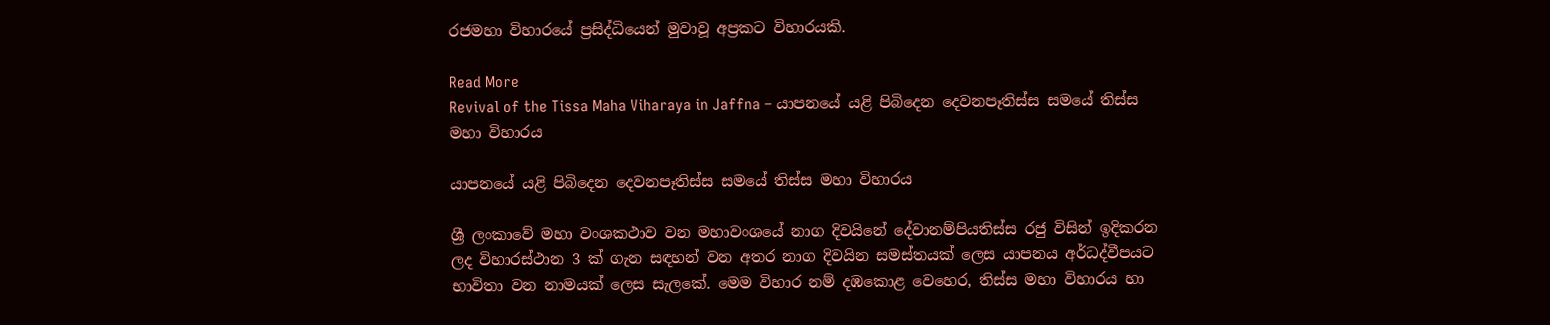රජමහා විහාරයේ ප්‍රසිද්ධියෙන් මුවාවූ අප්‍රකට විහාරයකි.

Read More
Revival of the Tissa Maha Viharaya in Jaffna – යාපනයේ යළි පිබිදෙන දෙවනපෑතිස්ස සමයේ තිස්ස මහා විහාරය

යාපනයේ යළි පිබිදෙන දෙවනපෑතිස්ස සමයේ තිස්ස මහා විහාරය

ශ්‍රී ලංකාවේ මහා වංශකථාව වන මහාවංශයේ නාග දිවයිනේ දේවානම්පියතිස්ස රජු විසින් ඉදිකරන ලද විහාරස්ථාන 3 ක් ගැන සඳහන් වන අතර නාග දිවයින සමස්තයක් ලෙස යාපනය අර්ධද්වීපයට භාවිතා වන නාමයක් ලෙස සැලකේ. මෙම විහාර නම් දඹකොළ වෙහෙර, තිස්ස මහා විහාරය හා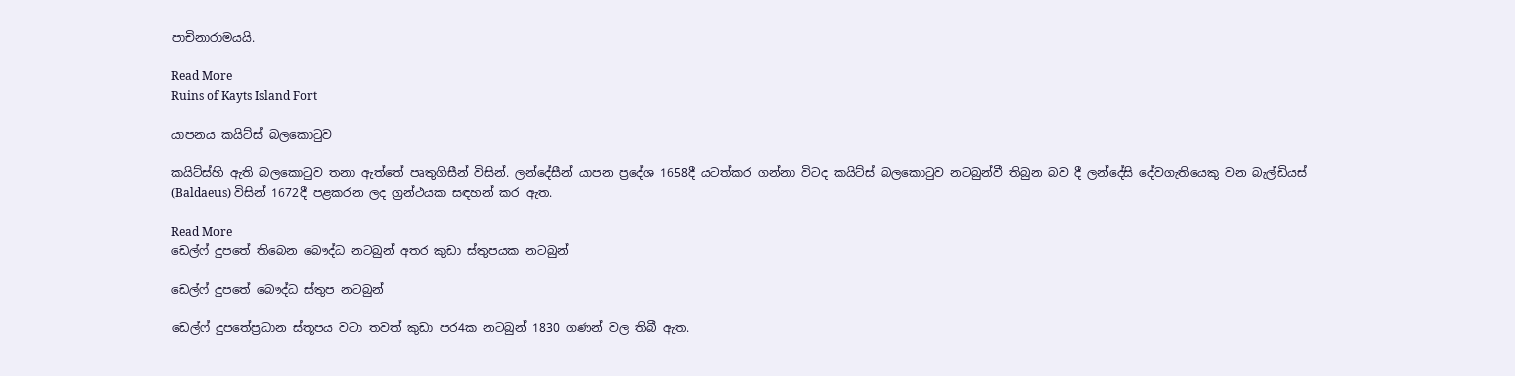පාචිනාරාමයයි.

Read More
Ruins of Kayts Island Fort

යාපනය කයිට්ස් බලකොටුව

කයිට්ස්හි ඇති බලකොටුව තනා ඇත්තේ පෘතුගිසීන් විසින්. ලන්දේසීන් යාපන ප්‍රදේශ 1658දී යටත්කර ගන්නා විටද කයිට්ස් බලකොටුව නටබුන්වී තිබුන බව දී ලන්දේසි දේවගැතියෙකු වන බැල්ඩියස් (Baldaeus) විසින් 1672දී පළකරන ලද ග්‍රන්ථයක සඳහන් කර ඇත.

Read More
ඩෙල්ෆ් දුපතේ තිබෙන බෞද්ධ නටබුන් අතර කුඩා ස්තුපයක නටබුන්

ඩෙල්ෆ් දුපතේ බෞද්ධ ස්තුප නටබුන්

ඩෙල්ෆ් දුපතේප්‍රධාන ස්තූපය වටා තවත් කුඩා පර4ක නටබුන් 1830 ගණන් වල තිබී ඇත.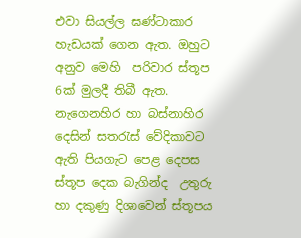එවා සියල්ල ඝණ්ටාකාර හැඩයක් ගෙන ඇත. ඔහුට අනුව මෙහි  පරිවාර ස්තූප 6ක් මුලදී තිබී ඇත.  නැගෙනහිර හා බස්නාහිර දෙසින් සතරැස් වේදිකාවට ඇති පියගැට පෙළ දෙපස ස්තූප දෙක බැගින්ද  උතුරු හා දකුණු දිශාවෙන් ස්තූපය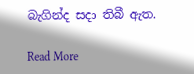බැගින්ද සදා තිබී ඇත.

Read More